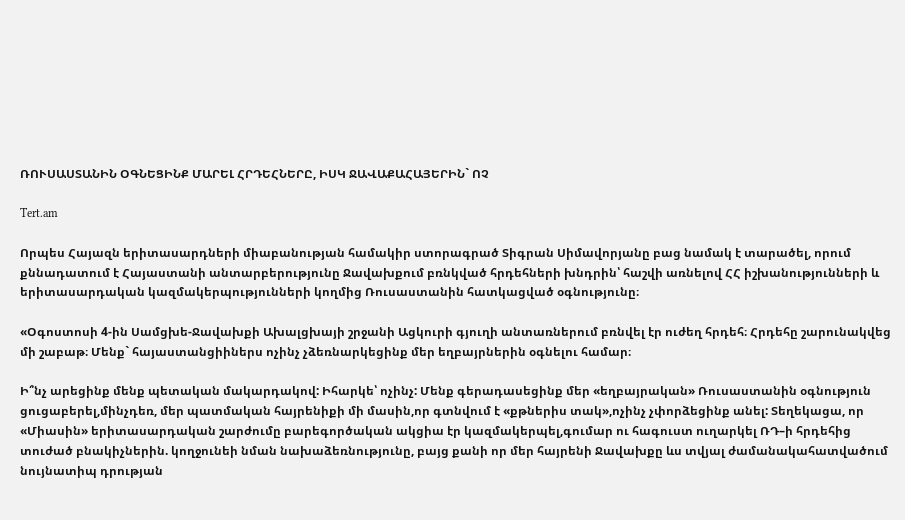ՌՈՒՍԱՍՏԱՆԻՆ ՕԳՆԵՑԻՆՔ ՄԱՐԵԼ ՀՐԴԵՀՆԵՐԸ, ԻՍԿ ՋԱՎԱՔԱՀԱՅԵՐԻՆ` ՈՉ

Tert.am

Որպես Հայազն երիտասարդների միաբանության համակիր ստորագրած Տիգրան Սիմավորյանը բաց նամակ է տարածել, որում քննադատում է Հայաստանի անտարբերությունը Ջավախքում բռնկված հրդեհների խնդրին՝ հաշվի առնելով ՀՀ իշխանությունների և երիտասարդական կազմակերպությունների կողմից Ռուսաստանին հատկացված օգնությունը։

«Օգոստոսի 4-ին Սամցխե-Ջավախքի Ախալցխայի շրջանի Ացկուրի գյուղի անտառներում բռնվել էր ուժեղ հրդեհ։ Հրդեհը շարունակվեց մի շաբաթ։ Մենք` հայաստանցիիներս ոչինչ չձեռնարկեցինք մեր եղբայրներին օգնելու համար։

Ի՞նչ արեցինք մենք պետական մակարդակով: Իհարկե՝ ոչինչ: Մենք գերադասեցինք մեր «եղբայրական» Ռուսաստանին օգնություն ցուցաբերել,մինչդեռ, մեր պատմական հայրենիքի մի մասին,որ գտնվում է «քթներիս տակ»,ոչինչ չփորձեցինք անել: Տեղեկացա, որ «Միասին» երիտասարդական շարժումը բարեգործական ակցիա էր կազմակերպել,գումար ու հագուստ ուղարկել ՌԴ–ի հրդեհից տուժած բնակիչներին. կողջունեի նման նախաձեռնությունը, բայց քանի որ մեր հայրենի Ջավախքը ևս տվյալ ժամանակահատվածում նույնատիպ դրության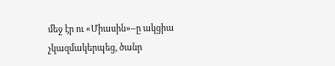մեջ էր ու «Միասին»–ը ակցիա չկազմակերպեց, ծանր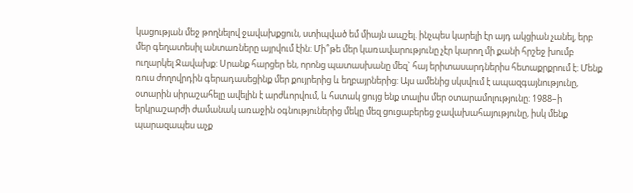կացության մեջ թողնելով ջավախքցուն, ստիպված եմ միայն ապշել. ինչպես կարելի էր այդ ակցիան չանել, երբ մեր գեղատեսիլ անտառները այրվում էին: Մի՞թե մեր կառավարությունը չէր կարող մի քանի հրշեջ խումբ ուղարկել Ջավախք: Սրանք հարցեր են, որոնց պատասխանը մեզ` հայ երիտասարդներիս հետաքրքրում է։ Մենք ռուս ժողովրդին գերադասեցինք մեր քույրերից և եղբայրներից: Այս ամենից սկսվում է ապազգայնությունը, օտարին սիրաշահելը ավելին է արժևորվում, և հստակ ցույց ենք տալիս մեր օտարամոլությունը։ 1988–ի երկրաշարժի ժամանակ առաջին օգնություներից մեկը մեզ ցուցաբերեց ջավախահայությունը, իսկ մենք պարազապես աչք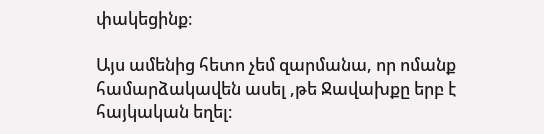փակեցինք։

Այս ամենից հետո չեմ զարմանա, որ ոմանք համարձակավեն ասել ,թե Ջավախքը երբ է հայկական եղել։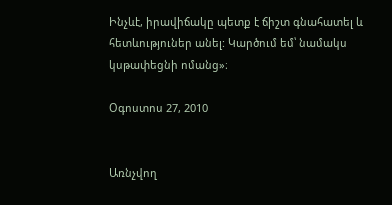Ինչևէ, իրավիճակը պետք է ճիշտ գնահատել և հետևություներ անել: Կարծում եմ՝ նամակս կսթափեցնի ոմանց»։

Օգոստոս 27, 2010


Առնչվող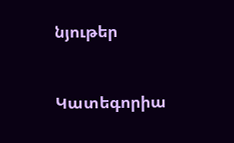նյութեր


Կատեգորիա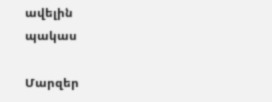ավելին
պակաս

Մարզեր